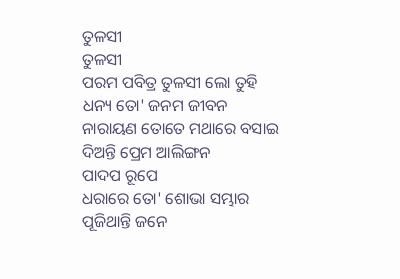ତୁଳସୀ
ତୁଳସୀ
ପରମ ପବିତ୍ର ତୁଳସୀ ଲୋ ତୁହି
ଧନ୍ୟ ତୋ' ଜନମ ଜୀବନ
ନାରାୟଣ ତୋତେ ମଥାରେ ବସାଇ
ଦିଅନ୍ତି ପ୍ରେମ ଆଲିଙ୍ଗନ
ପାଦପ ରୂପେ
ଧରାରେ ତୋ' ଶୋଭା ସମ୍ଭାର
ପୂଜିଥାନ୍ତି ଜନେ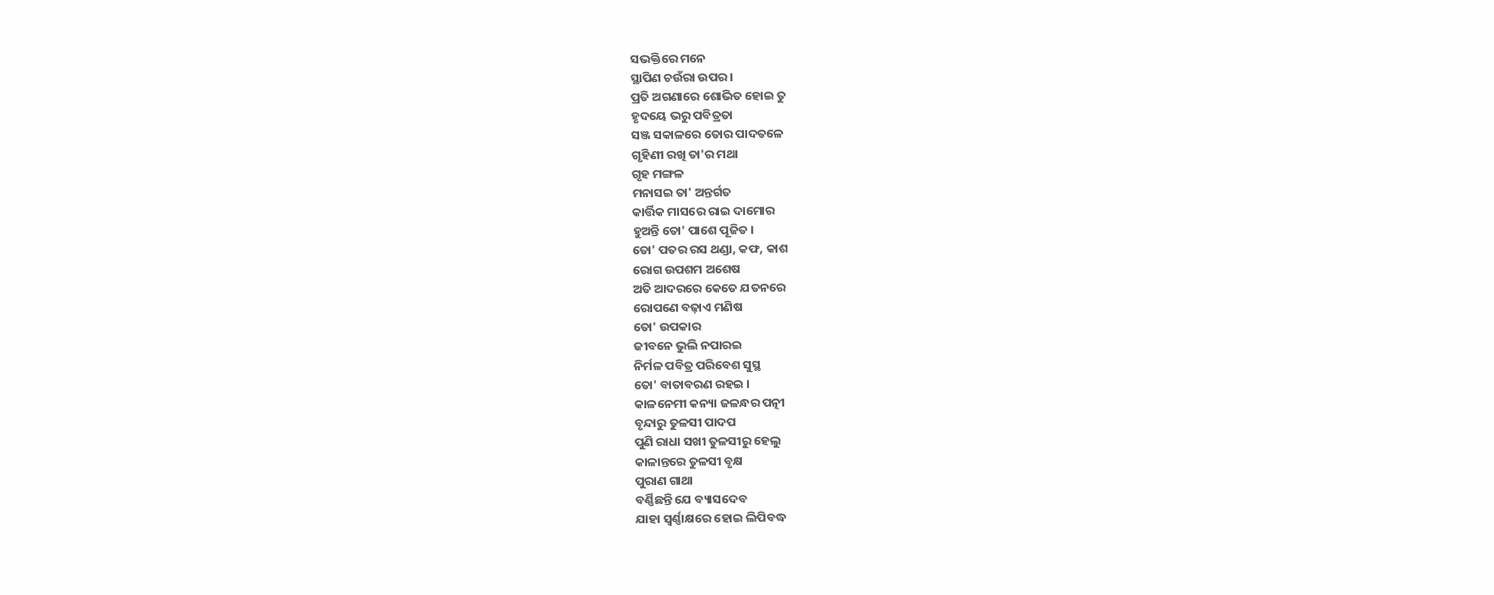ସଭକ୍ତିରେ ମନେ
ସ୍ଥାପିଣ ଚଉଁରା ଉପର ।
ପ୍ରତି ଅଗଣାରେ ଶୋଭିତ ହୋଇ ତୁ
ହୃଦୟେ ଭରୁ ପବିତ୍ରତା
ସଞ୍ଜ ସକାଳରେ ତୋର ପାଦତଳେ
ଗୃହିଣୀ ରଖି ତା'ର ମଥା
ଗୃହ ମଙ୍ଗଳ
ମନାସଇ ତା' ଅନ୍ତର୍ଗତ
କାର୍ତ୍ତିକ ମାସରେ ରାଇ ଦାମୋର
ହୁଅନ୍ତି ତୋ' ପାଶେ ପୂଜିତ ।
ତୋ' ପତର ରସ ଥଣ୍ଡା, କଫ, କାଶ
ରୋଗ ଉପଶମ ଅଶେଷ
ଅତି ଆଦରରେ କେତେ ଯତନରେ
ରୋପଣେ ବଢ଼ାଏ ମଣିଷ
ତୋ' ଉପକାର
ଜୀବନେ ଭୁଲି ନପାରଇ
ନିର୍ମଳ ପବିତ୍ର ପରିବେଶ ସୁସ୍ଥ
ତୋ' ବାତାବରଣ ରହଇ ।
କାଳନେମୀ କନ୍ୟା ଜଳନ୍ଧର ପତ୍ନୀ
ବୃନ୍ଦାରୁ ତୁଳସୀ ପାଦପ
ପୁଣି ରାଧା ସଖୀ ତୁଳସୀରୁ ହେଲୁ
କାଳାନ୍ତରେ ତୁଳସୀ ବୃକ୍ଷ
ପୁରାଣ ଗାଥା
ବର୍ଣ୍ଣିଛନ୍ତି ଯେ ବ୍ୟାସଦେବ
ଯାହା ସ୍ବର୍ଣ୍ଣାକ୍ଷରେ ହୋଇ ଲିପିବଦ୍ଧ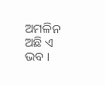ଅମଳିନ ଅଛି ଏ ଭବ ।